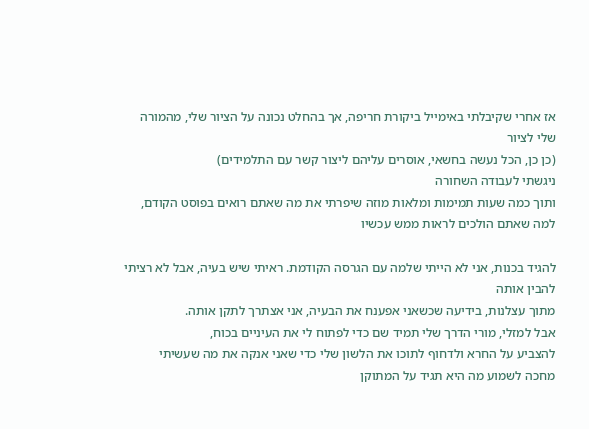אז אחרי שקיבלתי באימייל ביקורת חריפה, אך בהחלט נכונה על הציור שלי, מהמורה שלי לציור
(כן כן, הכל נעשה בחשאי, אוסרים עליהם ליצור קשר עם התלמידים)
ניגשתי לעבודה השחורה
ותוך כמה שעות תמימות ומלאות מוזה שיפרתי את מה שאתם רואים בפוסט הקודם,
למה שאתם הולכים לראות ממש עכשיו

להגיד בכנות, אני לא הייתי שלמה עם הגרסה הקודמת. ראיתי שיש בעיה, אבל לא רציתי להבין אותה
מתוך עצלנות, בידיעה שכשאני אפענח את הבעיה, אני אצתרך לתקן אותה.
אבל למזלי, מורי הדרך שלי תמיד שם כדי לפתוח לי את העיניים בכוח,
להצביע על החרא ולדחוף לתוכו את הלשון שלי כדי שאני אנקה את מה שעשיתי
מחכה לשמוע מה היא תגיד על המתוקן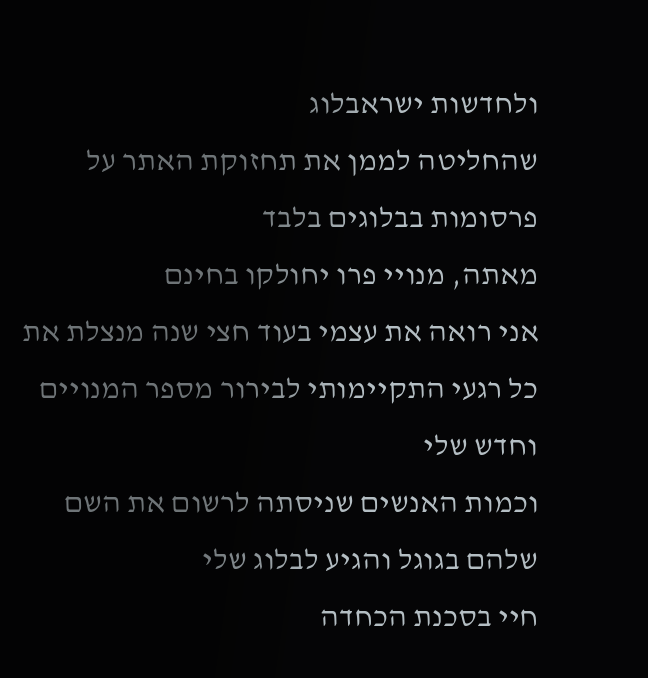ולחדשות ישראבלוג
שהחליטה לממן את תחזוקת האתר על פרסומות בבלוגים בלבד
מאתה, מנויי פרו יחולקו בחינם
אני רואה את עצמי בעוד חצי שנה מנצלת את כל רגעי התקיימותי לבירור מספר המנויים וחדש שלי
וכמות האנשים שניסתה לרשום את השם שלהם בגוגל והגיע לבלוג שלי
חיי בסכנת הכחדה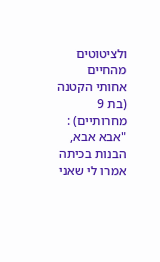ולציטוטים מהחיים
אחותי הקטנה (בת 9 מחרותיים) : "אבא אבא, הבנות בכיתה אמרו לי שאני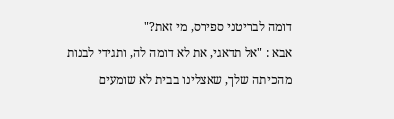דומה לבריטני ספירס, מי זאת?"
אבא : "אל תדאגי, את לא דומה לה, ותגידי לבנות מהכיתה שלך, שאצלינו בבית לא שומעים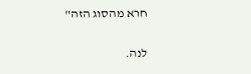חרא מהסוג הזה"

לנה.